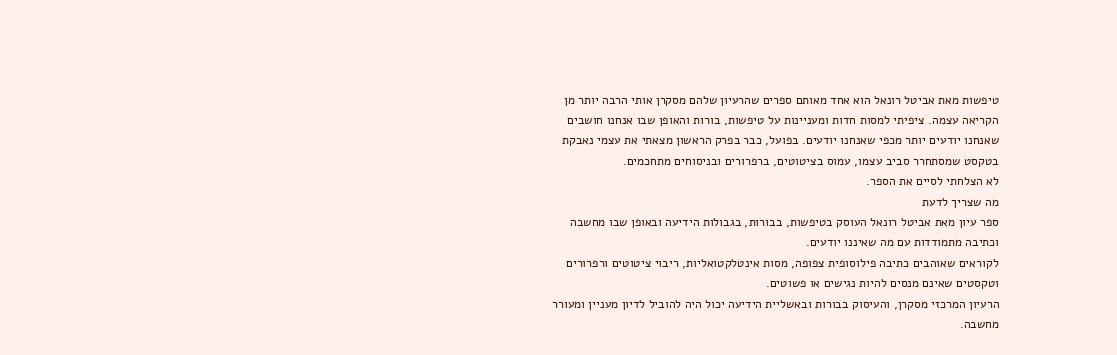טיפשות מאת אביטל רונאל הוא אחד מאותם ספרים שהרעיון שלהם מסקרן אותי הרבה יותר מן הקריאה עצמה. ציפיתי למסות חדות ומעניינות על טיפשות, בורות והאופן שבו אנחנו חושבים שאנחנו יודעים יותר מכפי שאנחנו יודעים. בפועל, כבר בפרק הראשון מצאתי את עצמי נאבקת בטקסט שמסתחרר סביב עצמו, עמוס בציטוטים, ברפרורים ובניסוחים מתחכמים.
לא הצלחתי לסיים את הספר.
מה שצריך לדעת
ספר עיון מאת אביטל רונאל העוסק בטיפשות, בבורות, בגבולות הידיעה ובאופן שבו מחשבה וכתיבה מתמודדות עם מה שאיננו יודעים.
לקוראים שאוהבים כתיבה פילוסופית צפופה, מסות אינטלקטואליות, ריבוי ציטוטים ורפרורים וטקסטים שאינם מנסים להיות נגישים או פשוטים.
הרעיון המרכזי מסקרן, והעיסוק בבורות ובאשליית הידיעה יכול היה להוביל לדיון מעניין ומעורר מחשבה.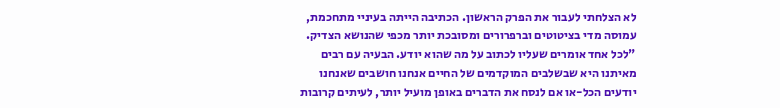לא הצלחתי לעבור את הפרק הראשון. הכתיבה הייתה בעיניי מתחכמת, עמוסה מדי בציטוטים וברפרורים ומסובכת יותר מכפי שהנושא הצדיק.
"לכל אחד אומרים שעליו לכתוב על מה שהוא יודע. הבעיה עם רבים מאיתנו היא שבשלבים המוקדמים של החיים אנחנו חושבים שאנחנו יודעים הכל-או אם לנסח את הדברים באופן מועיל יותר, לעיתים קרובות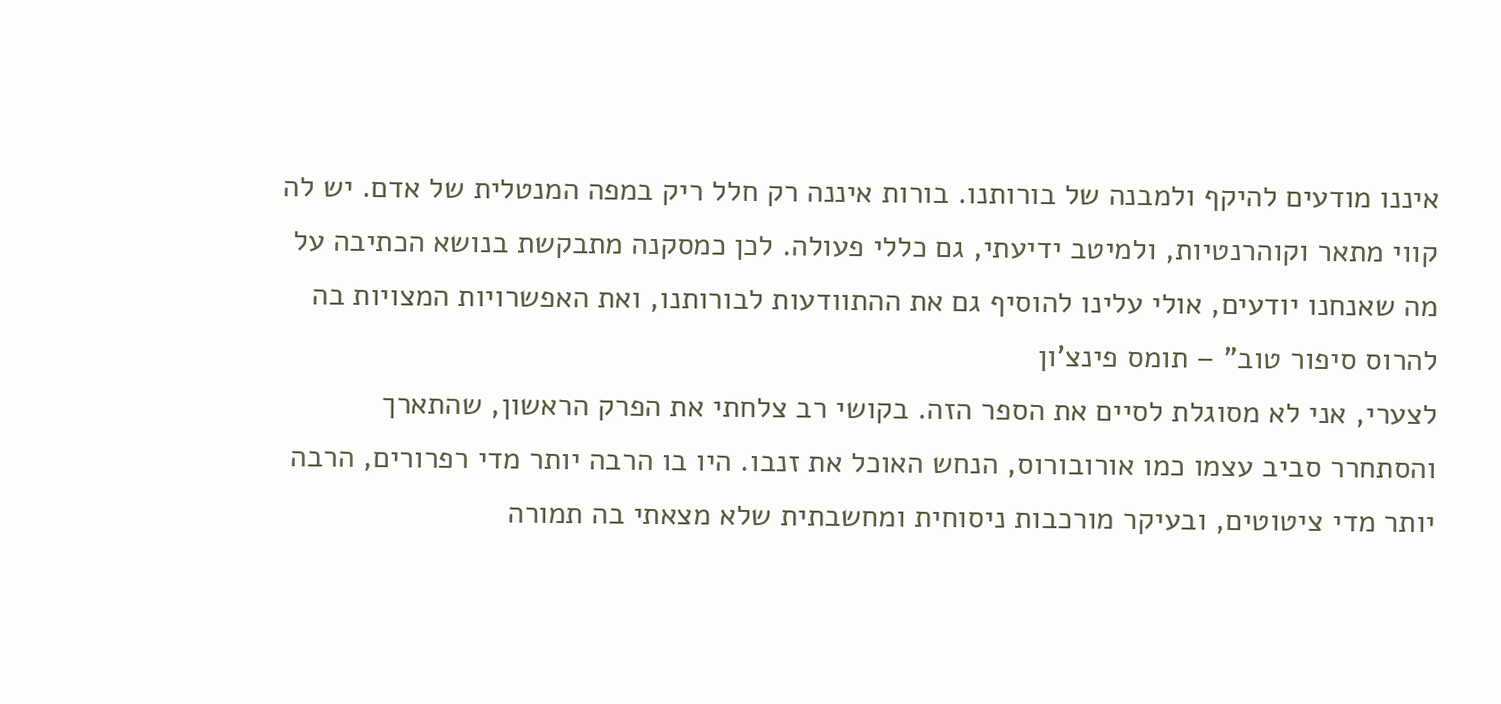איננו מודעים להיקף ולמבנה של בורותנו. בורות איננה רק חלל ריק במפה המנטלית של אדם. יש לה קווי מתאר וקוהרנטיות, ולמיטב ידיעתי, גם כללי פעולה. לכן כמסקנה מתבקשת בנושא הכתיבה על מה שאנחנו יודעים, אולי עלינו להוסיף גם את ההתוודעות לבורותנו, ואת האפשרויות המצויות בה להרוס סיפור טוב" – תומס פינצ'ון
לצערי, אני לא מסוגלת לסיים את הספר הזה. בקושי רב צלחתי את הפרק הראשון, שהתארך והסתחרר סביב עצמו כמו אורובורוס, הנחש האוכל את זנבו. היו בו הרבה יותר מדי רפרורים, הרבה יותר מדי ציטוטים, ובעיקר מורכבות ניסוחית ומחשבתית שלא מצאתי בה תמורה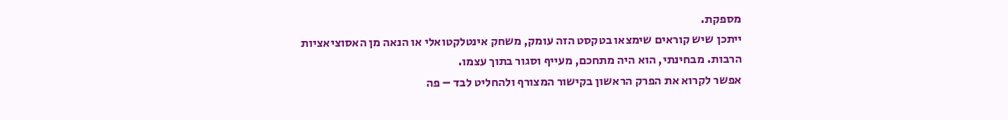מספקת.
ייתכן שיש קוראים שימצאו בטקסט הזה עומק, משחק אינטלקטואלי או הנאה מן האסוציאציות הרבות. מבחינתי, הוא היה מתחכם, מעייף וסגור בתוך עצמו.
אפשר לקרוא את הפרק הראשון בקישור המצורף ולהחליט לבד – פה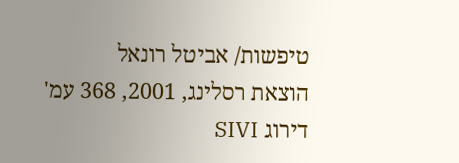טיפשות/ אביטל רונאל
הוצאת רסלינג, 2001, 368 עמ'
דירוג SIVI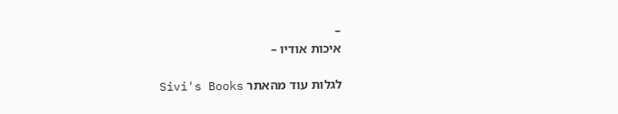–
איכות אודיו –

לגלות עוד מהאתר Sivi's Books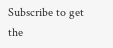Subscribe to get the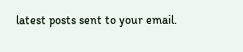latest posts sent to your email.